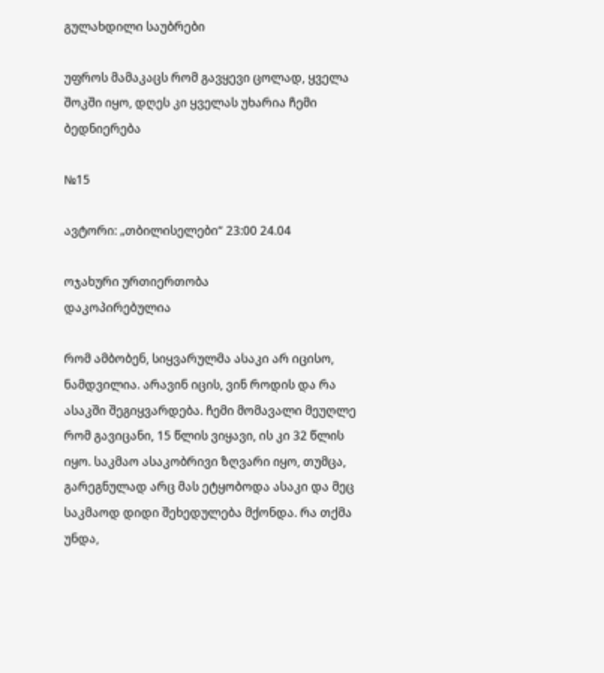გულახდილი საუბრები

უფროს მამაკაცს რომ გავყევი ცოლად, ყველა შოკში იყო, დღეს კი ყველას უხარია ჩემი ბედნიერება

№15

ავტორი: „თბილისელები“ 23:00 24.04

ოჯახური ურთიერთობა
დაკოპირებულია

რომ ამბობენ, სიყვარულმა ასაკი არ იცისო, ნამდვილია. არავინ იცის, ვინ როდის და რა ასაკში შეგიყვარდება. ჩემი მომავალი მეუღლე რომ გავიცანი, 15 წლის ვიყავი, ის კი 32 წლის იყო. საკმაო ასაკობრივი ზღვარი იყო, თუმცა, გარეგნულად არც მას ეტყობოდა ასაკი და მეც საკმაოდ დიდი შეხედულება მქონდა. რა თქმა უნდა,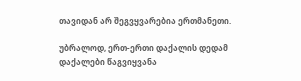თავიდან არ შეგვყვარებია ერთმანეთი.

უბრალოდ, ერთ-ერთი დაქალის დედამ დაქალები წაგვიყვანა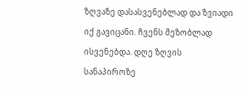ზღვაზე დასასვენებლად და ზვიადი იქ გავიცანი. ჩვენს მეზობლად ისვენებდა. დღე ზღვის სანაპიროზე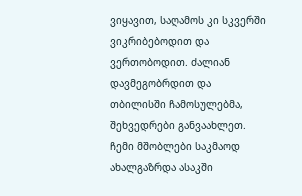ვიყავით, საღამოს კი სკვერში ვიკრიბებოდით და ვერთობოდით. ძალიან დავმეგობრდით და თბილისში ჩამოსულებმა, შეხვედრები განვაახლეთ. ჩემი მშობლები საკმაოდ ახალგაზრდა ასაკში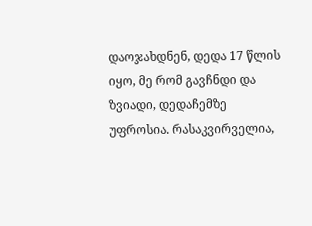დაოჯახდნენ, დედა 17 წლის იყო, მე რომ გავჩნდი და ზვიადი, დედაჩემზე უფროსია. რასაკვირველია,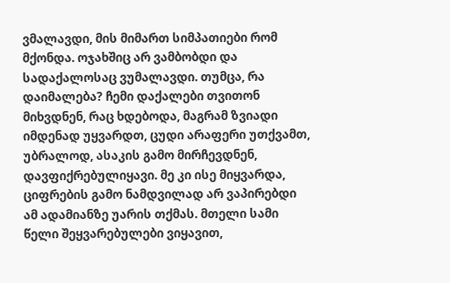ვმალავდი, მის მიმართ სიმპათიები რომ მქონდა. ოჯახშიც არ ვამბობდი და სადაქალოსაც ვუმალავდი. თუმცა, რა დაიმალება? ჩემი დაქალები თვითონ მიხვდნენ, რაც ხდებოდა, მაგრამ ზვიადი იმდენად უყვარდთ, ცუდი არაფერი უთქვამთ, უბრალოდ, ასაკის გამო მირჩევდნენ, დავფიქრებულიყავი. მე კი ისე მიყვარდა, ციფრების გამო ნამდვილად არ ვაპირებდი ამ ადამიანზე უარის თქმას. მთელი სამი წელი შეყვარებულები ვიყავით,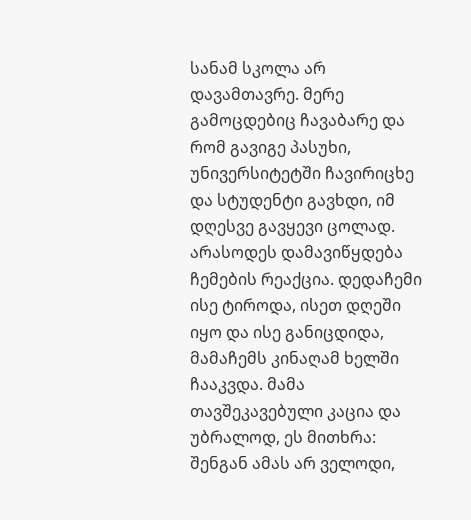სანამ სკოლა არ დავამთავრე. მერე გამოცდებიც ჩავაბარე და რომ გავიგე პასუხი, უნივერსიტეტში ჩავირიცხე და სტუდენტი გავხდი, იმ დღესვე გავყევი ცოლად. არასოდეს დამავიწყდება ჩემების რეაქცია. დედაჩემი ისე ტიროდა, ისეთ დღეში იყო და ისე განიცდიდა, მამაჩემს კინაღამ ხელში ჩააკვდა. მამა თავშეკავებული კაცია და უბრალოდ, ეს მითხრა: შენგან ამას არ ველოდი,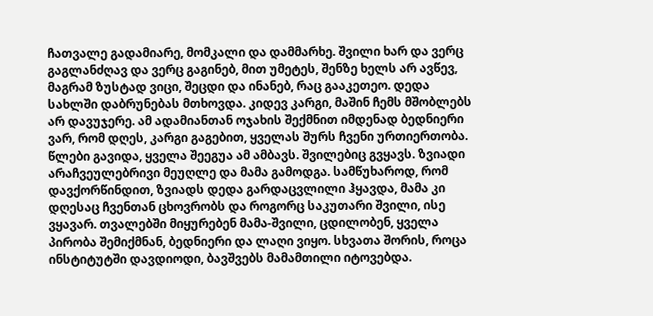ჩათვალე გადამიარე, მომკალი და დამმარხე. შვილი ხარ და ვერც გაგლანძღავ და ვერც გაგინებ, მით უმეტეს, შენზე ხელს არ ავწევ, მაგრამ ზუსტად ვიცი, შეცდი და ინანებ, რაც გააკეთეო. დედა სახლში დაბრუნებას მთხოვდა. კიდევ კარგი, მაშინ ჩემს მშობლებს არ დავუჯერე. ამ ადამიანთან ოჯახის შექმნით იმდენად ბედნიერი ვარ, რომ დღეს, კარგი გაგებით, ყველას შურს ჩვენი ურთიერთობა. წლები გავიდა, ყველა შეეგუა ამ ამბავს. შვილებიც გვყავს. ზვიადი არაჩვეულებრივი მეუღლე და მამა გამოდგა. სამწუხაროდ, რომ დავქორწინდით, ზვიადს დედა გარდაცვლილი ჰყავდა, მამა კი დღესაც ჩვენთან ცხოვრობს და როგორც საკუთარი შვილი, ისე ვყავარ. თვალებში მიყურებენ მამა-შვილი, ცდილობენ, ყველა პირობა შემიქმნან, ბედნიერი და ლაღი ვიყო. სხვათა შორის, როცა ინსტიტუტში დავდიოდი, ბავშვებს მამამთილი იტოვებდა.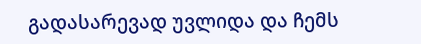გადასარევად უვლიდა და ჩემს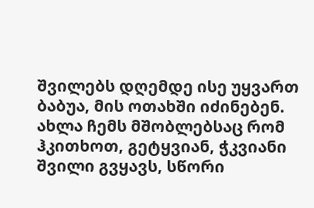შვილებს დღემდე ისე უყვართ ბაბუა, მის ოთახში იძინებენ. ახლა ჩემს მშობლებსაც რომ ჰკითხოთ, გეტყვიან, ჭკვიანი შვილი გვყავს, სწორი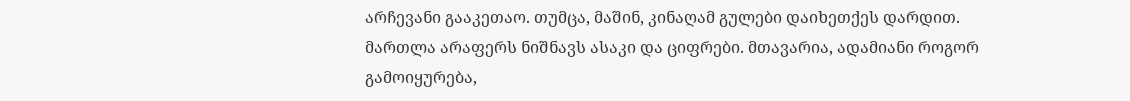არჩევანი გააკეთაო. თუმცა, მაშინ, კინაღამ გულები დაიხეთქეს დარდით. მართლა არაფერს ნიშნავს ასაკი და ციფრები. მთავარია, ადამიანი როგორ გამოიყურება,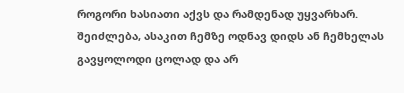როგორი ხასიათი აქვს და რამდენად უყვარხარ. შეიძლება, ასაკით ჩემზე ოდნავ დიდს ან ჩემხელას გავყოლოდი ცოლად და არ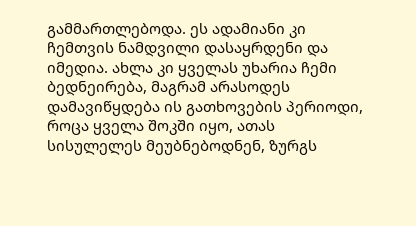გამმართლებოდა. ეს ადამიანი კი ჩემთვის ნამდვილი დასაყრდენი და იმედია. ახლა კი ყველას უხარია ჩემი ბედნეირება, მაგრამ არასოდეს დამავიწყდება ის გათხოვების პერიოდი, როცა ყველა შოკში იყო, ათას სისულელეს მეუბნებოდნენ, ზურგს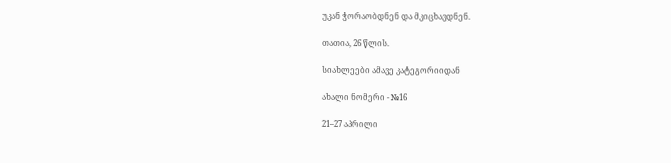უკან ჭორაობდნენ და მკიცხავდნენ.

თათია, 26 წლის.

სიახლეები ამავე კატეგორიიდან

ახალი ნომერი - №16

21–27 აპრილი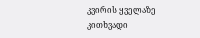კვირის ყველაზე კითხვადი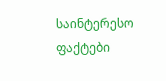საინტერესო ფაქტები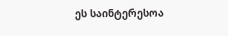ეს საინტერესოა